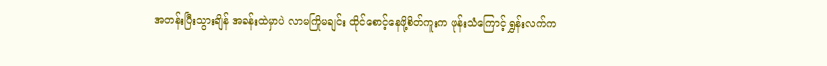အတန်းပြီးသွားချိန် အခန်းထဲမှာပဲ လာမကြိုမချင်း ထိုင်စောင့်နေဖို့စိတ်ကူးက ဖုန်းသံကြောင့် ရွှန်းလက်က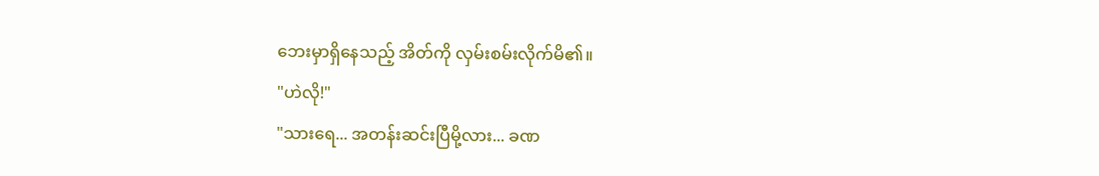ဘေးမှာရှိနေသည့် အိတ်ကို လှမ်းစမ်းလိုက်မိ၏။
"ဟဲလို!"
"သားရေ... အတန်းဆင်းပြီမို့လား... ခဏ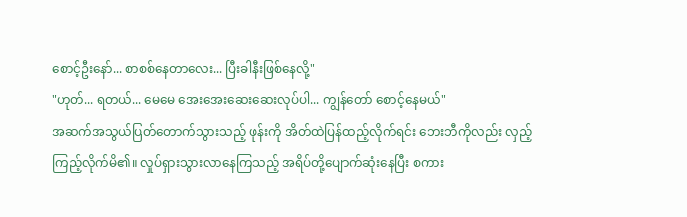စောင့်ဦးနော်... စာစစ်နေတာလေး... ပြီးခါနီးဖြစ်နေလို့"
"ဟုတ်... ရတယ်... မေမေ အေးအေးဆေးဆေးလုပ်ပါ... ကျွန်တော် စောင့်နေမယ်"
အဆက်အသွယ်ပြတ်တောက်သွားသည့် ဖုန်းကို အိတ်ထဲပြန်ထည့်လိုက်ရင်း ဘေးဘီကိုလည်း လှည့်ကြည့်လိုက်မိ၏။ လှုပ်ရှားသွားလာနေကြသည့် အရိပ်တို့ပျောက်ဆုံးနေပြီး စကား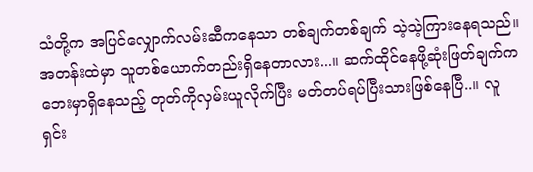သံတို့က အပြင်လျှောက်လမ်းဆီကနေသာ တစ်ချက်တစ်ချက် သဲ့သဲ့ကြားနေရသည်။ အတန်းထဲမှာ သူတစ်ယောက်တည်းရှိနေတာလား...။ ဆက်ထိုင်နေဖို့ဆုံးဖြတ်ချက်က ဘေးမှာရှိနေသည့် တုတ်ကိုလှမ်းယူလိုက်ပြီး မတ်တပ်ရပ်ပြီးသားဖြစ်နေပြီ..။ လူရှင်း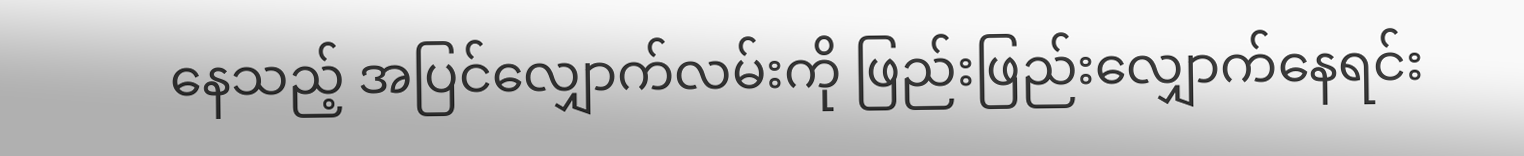နေသည့် အပြင်လျှောက်လမ်းကို ဖြည်းဖြည်းလျှောက်နေရင်း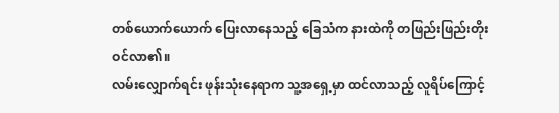တစ်ယောက်ယောက် ပြေးလာနေသည့် ခြေသံက နားထဲကို တဖြည်းဖြည်းတိုးဝင်လာ၏။
လမ်းလျှောက်ရင်း ဖုန်းသုံးနေရာက သူ့အရှေ့မှာ ထင်လာသည့် လူရိပ်ကြောင့်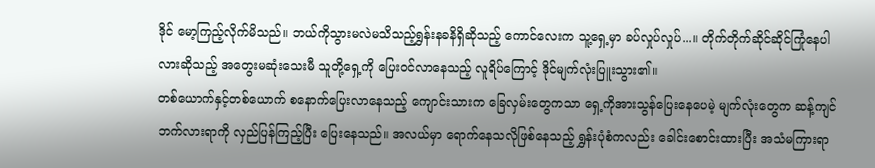ဒိုင် မော့ကြည့်လိုက်မိသည်။ ဘယ်ကိုသွားမလဲမသိသည့်ရွှန်းနခနိရှိဆိုသည့် ကောင်လေးက သူ့ရှေ့မှာ ခပ်လှုပ်လှုပ်...။ တိုက်တိုက်ဆိုင်ဆိုင်ကြုံနေပါလားဆိုသည့် အတွေးမဆုံးသေးမီ သူတို့ရှေ့ကို ပြေးဝင်လာနေသည့် လူရိပ်ကြောင့် ဒိုင်မျက်လုံးပြူးသွား၏။
တစ်ယောက်နှင့်တစ်ယောက် စနောက်ပြေးလာနေသည့် ကျောင်းသားက ခြေလှမ်းတွေကသာ ရှေ့ကိုအားသွန်ပြေးနေပေမဲ့ မျက်လုံးတွေက ဆန့်ကျင်ဘက်လားရာကို လှည်ပြန်ကြည့်ပြီး ပြေးနေသည်။ အလယ်မှာ ရောက်နေသလိုဖြစ်နေသည့် ရွှန်းပုံစံကလည်း ခေါင်းစောင်းထားပြီး အသံမကြားရာ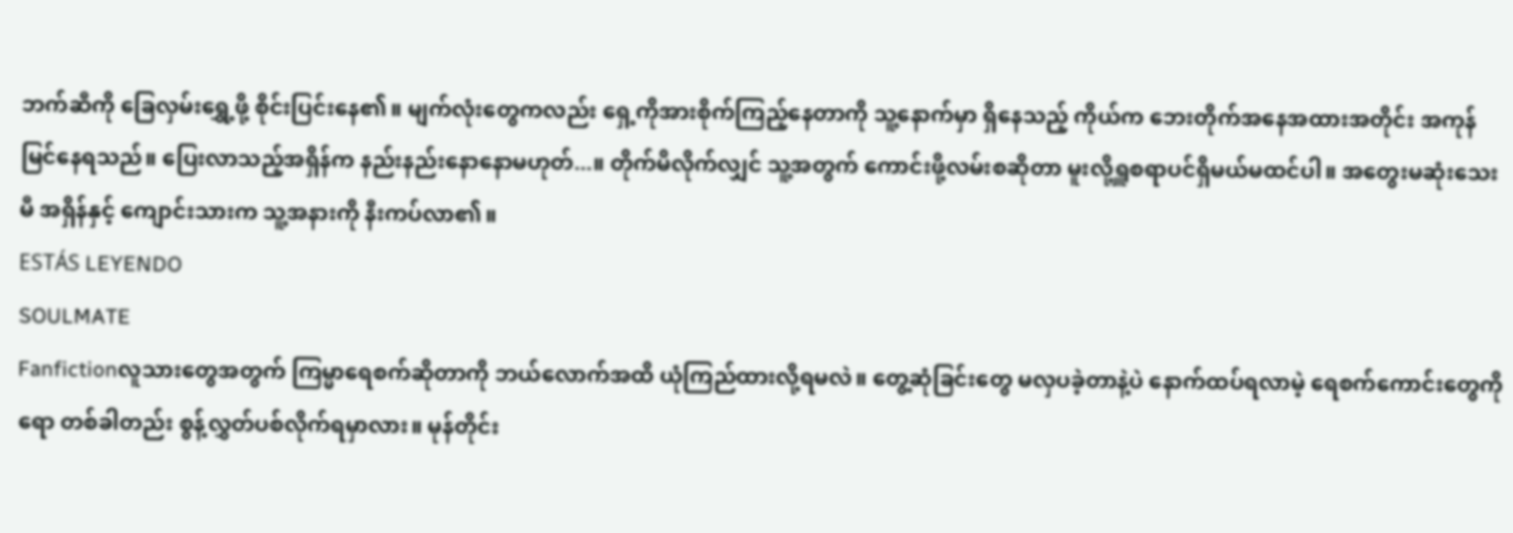ဘက်ဆီကို ခြေလှမ်းရွှေ့ဖို့ စိုင်းပြင်းနေ၏။ မျက်လုံးတွေကလည်း ရှေ့ကိုအားစိုက်ကြည့်နေတာကို သူ့နောက်မှာ ရှိနေသည့် ကိုယ်က ဘေးတိုက်အနေအထားအတိုင်း အကုန်မြင်နေရသည်။ ပြေးလာသည့်အရှိန်က နည်းနည်းနောနောမဟုတ်...။ တိုက်မိလိုက်လျှင် သူ့အတွက် ကောင်းဖို့လမ်းစဆိုတာ မူးလို့ရှူစရာပင်ရှိမယ်မထင်ပါ။ အတွေးမဆုံးသေးမီ အရှိန်နှင့် ကျောင်းသားက သူ့အနားကို နီးကပ်လာ၏။
ESTÁS LEYENDO
SOULMATE
Fanfictionလူသားတွေအတွက် ကြမ္မာရေစက်ဆိုတာကို ဘယ်လောက်အထိ ယုံကြည်ထားလို့ရမလဲ။ တွေ့ဆုံခြင်းတွေ မလှပခဲ့တာနဲ့ပဲ နောက်ထပ်ရလာမဲ့ ရေစက်ကောင်းတွေကိုရော တစ်ခါတည်း စွန့်လွှတ်ပစ်လိုက်ရမှာလား။ မုန်တိုင်း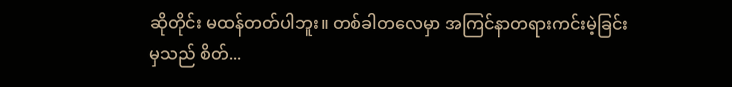ဆိုတိုင်း မထန်တတ်ပါဘူး။ တစ်ခါတလေမှာ အကြင်နာတရားကင်းမဲ့ခြင်းမှသည် စိတ်...